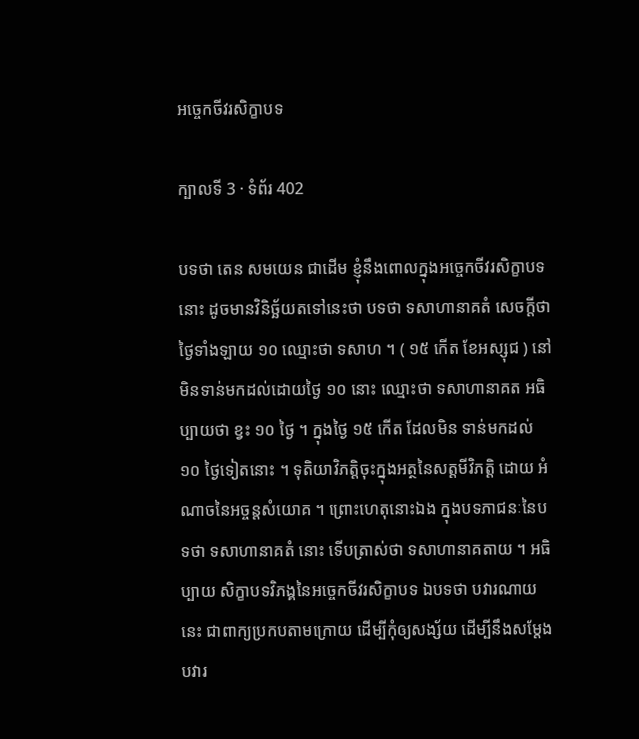អច្ចេកចីវរសិក្ខាបទ

ក្បាលទី 3 · ទំព័រ 402

បទថា តេន សមយេន ជាដើម ខ្ញុំនឹងពោលក្នុងអច្ចេកចីវរសិក្ខាបទនោះ ដូចមានវិនិច្ឆ័យតទៅនេះថា បទថា ទសាហានាគតំ សេចក្តីថា ថ្ងៃទាំងឡាយ ១០ ឈ្មោះថា ទសាហ ។ ( ១៥ កើត ខែអស្សុជ ) នៅមិនទាន់មកដល់ដោយថ្ងៃ ១០ នោះ ឈ្មោះថា ទសាហានាគត អធិប្បាយថា ខ្វះ ១០ ថ្ងៃ ។ ក្នុងថ្ងៃ ១៥ កើត ដែលមិន ទាន់មកដល់ ១០ ថ្ងៃទៀតនោះ ។ ទុតិយាវិភត្តិចុះក្នុងអត្ថនៃសត្តមីវិភត្តិ ដោយ អំណាចនៃអច្ចន្តសំយោគ ។ ព្រោះហេតុនោះឯង ក្នុងបទភាជនៈនៃបទថា ទសាហានាគតំ នោះ ទើបត្រាស់ថា ទសាហានាគតាយ ។ អធិប្បាយ សិក្ខាបទវិភង្គនៃអច្ចេកចីវរសិក្ខាបទ ឯបទថា បវារណាយ នេះ ជាពាក្យប្រកបតាមក្រោយ ដើម្បីកុំឲ្យសង្ស័យ ដើម្បីនឹងសម្តែងបវារ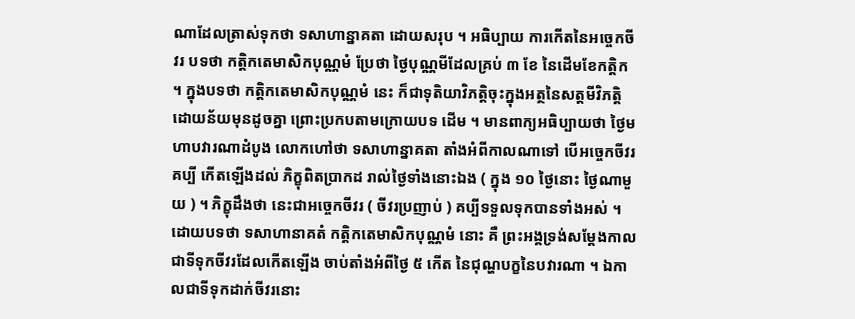ណាដែលត្រាស់ទុកថា ទសាហាន្នាគតា ដោយសរុប ។ អធិប្បាយ ការកើតនៃអច្ចេកចីវរ បទថា កត្តិកតេមាសិកបុណ្ណមំ ប្រែថា ថ្ងៃបុណ្ណមីដែលគ្រប់ ៣ ខែ នៃដើមខែកត្តិក ។ ក្នុងបទថា កត្តិកតេមាសិកបុណ្ណមំ នេះ ក៏ជាទុតិយាវិភត្តិចុះក្នុងអត្ថនៃសត្តមីវិភត្តិដោយន័យមុនដូចគ្នា ព្រោះប្រកបតាមក្រោយបទ ដើម ។ មានពាក្យអធិប្បាយថា ថ្ងៃមហាបវារណាដំបូង លោកហៅថា ទសាហាន្នាគតា តាំងអំពីកាលណាទៅ បើអច្ចេកចីវរគប្បី កើតឡើងដល់ ភិក្ខុពិតប្រាកដ រាល់ថ្ងៃទាំងនោះឯង ( ក្នុង ១០ ថ្ងៃនោះ ថ្ងៃណាមួយ ) ។ ភិក្ខុដឹងថា នេះជាអច្ចេកចីវរ ( ចីវរប្រញាប់ ) គប្បីទទួលទុកបានទាំងអស់ ។ ដោយបទថា ទសាហានាគតំ កត្តិកតេមាសិកបុណ្ណមំ នោះ គឺ ព្រះអង្គទ្រង់សម្តែងកាលជាទីទុកចីវរដែលកើតឡើង ចាប់តាំងអំពីថ្ងៃ ៥ កើត នៃជុណ្ហបក្ខនៃបវារណា ។ ឯកាលជាទីទុកដាក់ចីវរនោះ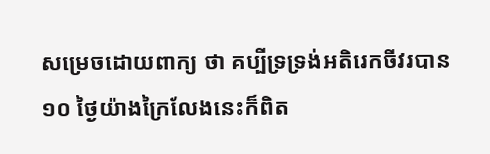សម្រេចដោយពាក្យ ថា គប្បីទ្រទ្រង់អតិរេកចីវរបាន ១០ ថ្ងៃយ៉ាងក្រៃលែងនេះក៏ពិត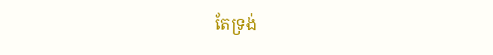តែទ្រង់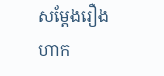សម្តែងរឿង ហាក